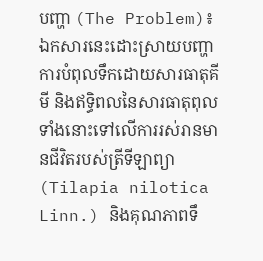បញ្ហា (The Problem)៖ ឯកសារនេះដោះស្រាយបញ្ហាការបំពុលទឹកដោយសារធាតុគីមី និងឥទ្ធិពលនៃសារធាតុពុលទាំងនោះទៅលើការរស់រានមានជីវិតរបស់ត្រីទីឡាព្យា (Tilapia nilotica Linn.) និងគុណភាពទឹ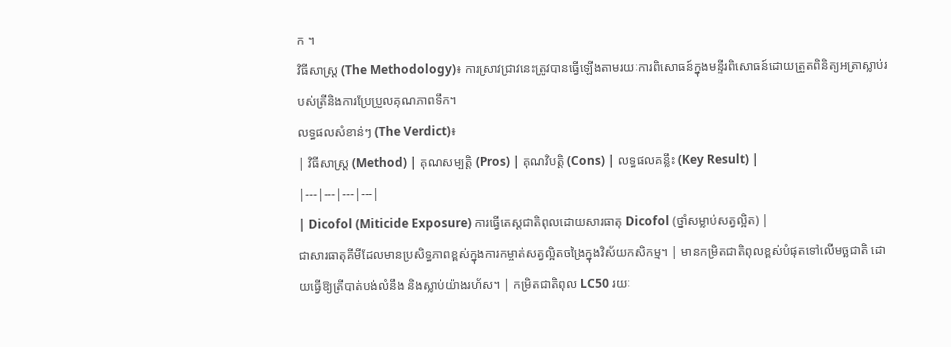ក ។
វិធីសាស្ត្រ (The Methodology)៖ ការស្រាវជ្រាវនេះត្រូវបានធ្វើឡើងតាមរយៈការពិសោធន៍ក្នុងមន្ទីរពិសោធន៍ដោយត្រួតពិនិត្យអត្រាស្លាប់របស់ត្រីនិងការប្រែប្រួលគុណភាពទឹក។
លទ្ធផលសំខាន់ៗ (The Verdict)៖
| វិធីសាស្ត្រ (Method) | គុណសម្បត្តិ (Pros) | គុណវិបត្តិ (Cons) | លទ្ធផលគន្លឹះ (Key Result) |
|---|---|---|---|
| Dicofol (Miticide Exposure) ការធ្វើតេស្តជាតិពុលដោយសារធាតុ Dicofol (ថ្នាំសម្លាប់សត្វល្អិត) |
ជាសារធាតុគីមីដែលមានប្រសិទ្ធភាពខ្ពស់ក្នុងការកម្ចាត់សត្វល្អិតចង្រៃក្នុងវិស័យកសិកម្ម។ | មានកម្រិតជាតិពុលខ្ពស់បំផុតទៅលើមច្ឆជាតិ ដោយធ្វើឱ្យត្រីបាត់បង់លំនឹង និងស្លាប់យ៉ាងរហ័ស។ | កម្រិតជាតិពុល LC50 រយៈ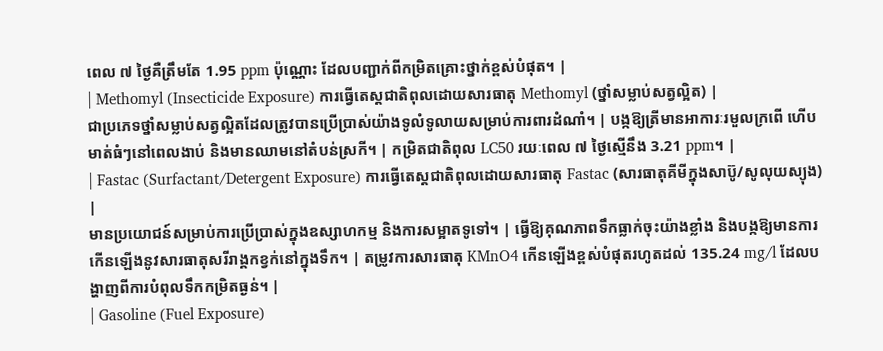ពេល ៧ ថ្ងៃគឺត្រឹមតែ 1.95 ppm ប៉ុណ្ណោះ ដែលបញ្ជាក់ពីកម្រិតគ្រោះថ្នាក់ខ្ពស់បំផុត។ |
| Methomyl (Insecticide Exposure) ការធ្វើតេស្តជាតិពុលដោយសារធាតុ Methomyl (ថ្នាំសម្លាប់សត្វល្អិត) |
ជាប្រភេទថ្នាំសម្លាប់សត្វល្អិតដែលត្រូវបានប្រើប្រាស់យ៉ាងទូលំទូលាយសម្រាប់ការពារដំណាំ។ | បង្កឱ្យត្រីមានអាការៈរមួលក្រពើ ហើបមាត់ធំៗនៅពេលងាប់ និងមានឈាមនៅតំបន់ស្រកី។ | កម្រិតជាតិពុល LC50 រយៈពេល ៧ ថ្ងៃស្មើនឹង 3.21 ppm។ |
| Fastac (Surfactant/Detergent Exposure) ការធ្វើតេស្តជាតិពុលដោយសារធាតុ Fastac (សារធាតុគីមីក្នុងសាប៊ូ/សូលុយស្យុង) |
មានប្រយោជន៍សម្រាប់ការប្រើប្រាស់ក្នុងឧស្សាហកម្ម និងការសម្អាតទូទៅ។ | ធ្វើឱ្យគុណភាពទឹកធ្លាក់ចុះយ៉ាងខ្លាំង និងបង្កឱ្យមានការកើនឡើងនូវសារធាតុសរីរាង្គកខ្វក់នៅក្នុងទឹក។ | តម្រូវការសារធាតុ KMnO4 កើនឡើងខ្ពស់បំផុតរហូតដល់ 135.24 mg/l ដែលបង្ហាញពីការបំពុលទឹកកម្រិតធ្ងន់។ |
| Gasoline (Fuel Exposure)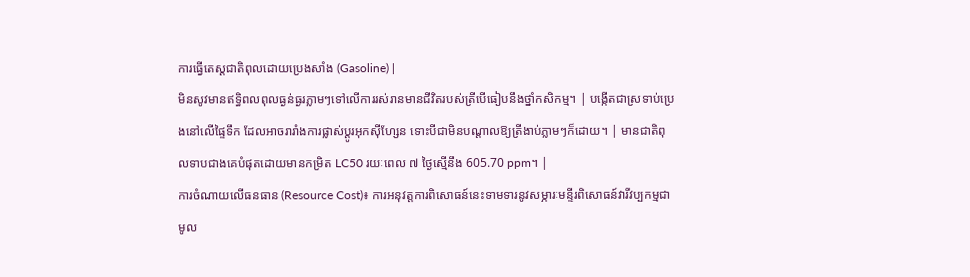ការធ្វើតេស្តជាតិពុលដោយប្រេងសាំង (Gasoline) |
មិនសូវមានឥទ្ធិពលពុលធ្ងន់ធ្ងរភ្លាមៗទៅលើការរស់រានមានជីវិតរបស់ត្រីបើធៀបនឹងថ្នាំកសិកម្ម។ | បង្កើតជាស្រទាប់ប្រេងនៅលើផ្ទៃទឹក ដែលអាចរារាំងការផ្លាស់ប្តូរអុកស៊ីហ្សែន ទោះបីជាមិនបណ្តាលឱ្យត្រីងាប់ភ្លាមៗក៏ដោយ។ | មានជាតិពុលទាបជាងគេបំផុតដោយមានកម្រិត LC50 រយៈពេល ៧ ថ្ងៃស្មើនឹង 605.70 ppm។ |
ការចំណាយលើធនធាន (Resource Cost)៖ ការអនុវត្តការពិសោធន៍នេះទាមទារនូវសម្ភារៈមន្ទីរពិសោធន៍វារីវប្បកម្មជាមូល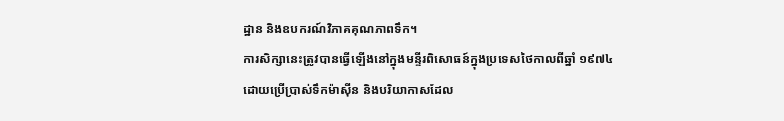ដ្ឋាន និងឧបករណ៍វិភាគគុណភាពទឹក។
ការសិក្សានេះត្រូវបានធ្វើឡើងនៅក្នុងមន្ទីរពិសោធន៍ក្នុងប្រទេសថៃកាលពីឆ្នាំ ១៩៧៤ ដោយប្រើប្រាស់ទឹកម៉ាស៊ីន និងបរិយាកាសដែល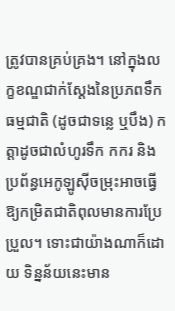ត្រូវបានគ្រប់គ្រង។ នៅក្នុងលក្ខខណ្ឌជាក់ស្តែងនៃប្រភពទឹកធម្មជាតិ (ដូចជាទន្លេ ឬបឹង) កត្តាដូចជាលំហូរទឹក កករ និងប្រព័ន្ធអេកូឡូស៊ីចម្រុះអាចធ្វើឱ្យកម្រិតជាតិពុលមានការប្រែប្រួល។ ទោះជាយ៉ាងណាក៏ដោយ ទិន្នន័យនេះមាន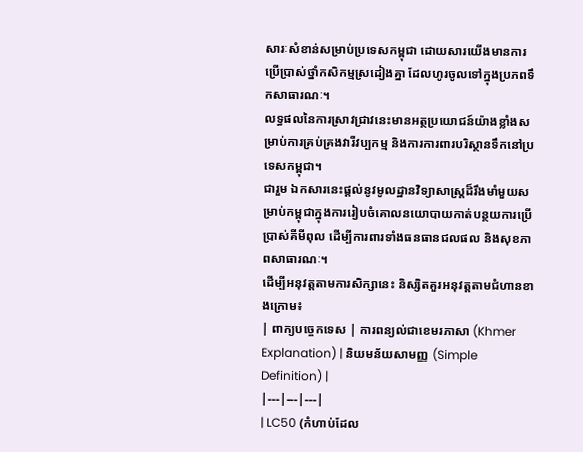សារៈសំខាន់សម្រាប់ប្រទេសកម្ពុជា ដោយសារយើងមានការប្រើប្រាស់ថ្នាំកសិកម្មស្រដៀងគ្នា ដែលហូរចូលទៅក្នុងប្រភពទឹកសាធារណៈ។
លទ្ធផលនៃការស្រាវជ្រាវនេះមានអត្ថប្រយោជន៍យ៉ាងខ្លាំងសម្រាប់ការគ្រប់គ្រងវារីវប្បកម្ម និងការការពារបរិស្ថានទឹកនៅប្រទេសកម្ពុជា។
ជារួម ឯកសារនេះផ្តល់នូវមូលដ្ឋានវិទ្យាសាស្ត្រដ៏រឹងមាំមួយសម្រាប់កម្ពុជាក្នុងការរៀបចំគោលនយោបាយកាត់បន្ថយការប្រើប្រាស់គីមីពុល ដើម្បីការពារទាំងធនធានជលផល និងសុខភាពសាធារណៈ។
ដើម្បីអនុវត្តតាមការសិក្សានេះ និស្សិតគួរអនុវត្តតាមជំហានខាងក្រោម៖
| ពាក្យបច្ចេកទេស | ការពន្យល់ជាខេមរភាសា (Khmer Explanation) | និយមន័យសាមញ្ញ (Simple Definition) |
|---|---|---|
| LC50 (កំហាប់ដែល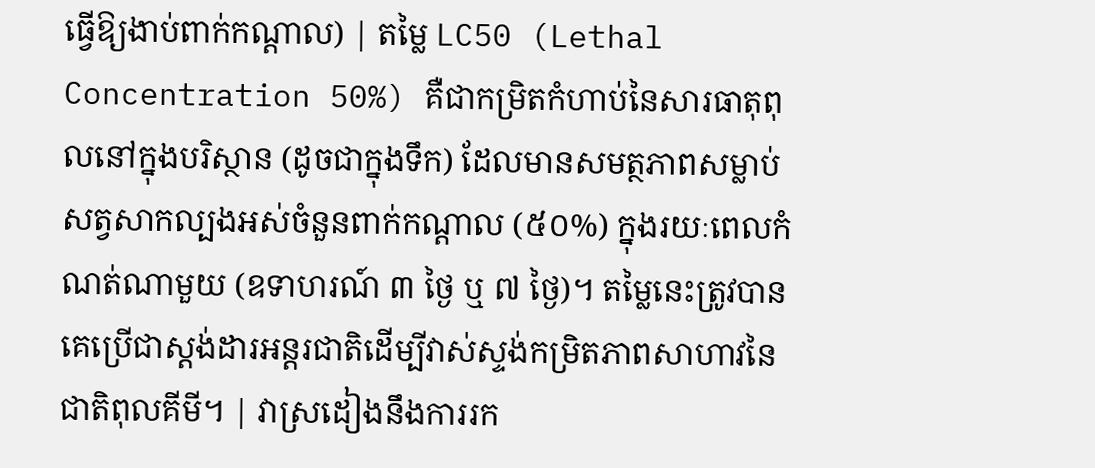ធ្វើឱ្យងាប់ពាក់កណ្តាល) | តម្លៃ LC50 (Lethal Concentration 50%) គឺជាកម្រិតកំហាប់នៃសារធាតុពុលនៅក្នុងបរិស្ថាន (ដូចជាក្នុងទឹក) ដែលមានសមត្ថភាពសម្លាប់សត្វសាកល្បងអស់ចំនួនពាក់កណ្តាល (៥០%) ក្នុងរយៈពេលកំណត់ណាមួយ (ឧទាហរណ៍ ៣ ថ្ងៃ ឬ ៧ ថ្ងៃ)។ តម្លៃនេះត្រូវបានគេប្រើជាស្តង់ដារអន្តរជាតិដើម្បីវាស់ស្ទង់កម្រិតភាពសាហាវនៃជាតិពុលគីមី។ | វាស្រដៀងនឹងការរក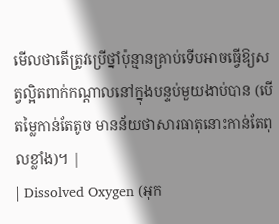មើលថាតើត្រូវប្រើថ្នាំប៉ុន្មានគ្រាប់ទើបអាចធ្វើឱ្យសត្វល្អិតពាក់កណ្តាលនៅក្នុងបន្ទប់មួយងាប់បាន (បើតម្លៃកាន់តែតូច មានន័យថាសារធាតុនោះកាន់តែពុលខ្លាំង)។ |
| Dissolved Oxygen (អុក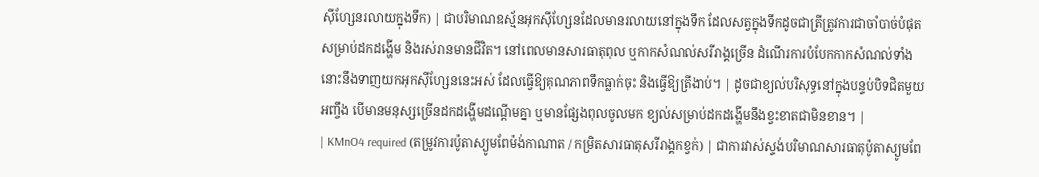ស៊ីហ្សែនរលាយក្នុងទឹក) | ជាបរិមាណឧស្ម័នអុកស៊ីហ្សែនដែលមានរលាយនៅក្នុងទឹក ដែលសត្វក្នុងទឹកដូចជាត្រីត្រូវការជាចាំបាច់បំផុតសម្រាប់ដកដង្ហើម និងរស់រានមានជីវិត។ នៅពេលមានសារធាតុពុល ឬកាកសំណល់សរីរាង្គច្រើន ដំណើរការបំបែកកាកសំណល់ទាំងនោះនឹងទាញយកអុកស៊ីហ្សែននេះអស់ ដែលធ្វើឱ្យគុណភាពទឹកធ្លាក់ចុះ និងធ្វើឱ្យត្រីងាប់។ | ដូចជាខ្យល់បរិសុទ្ធនៅក្នុងបន្ទប់បិទជិតមួយអញ្ចឹង បើមានមនុស្សច្រើនដកដង្ហើមដណ្តើមគ្នា ឬមានផ្សែងពុលចូលមក ខ្យល់សម្រាប់ដកដង្ហើមនឹងខ្វះខាតជាមិនខាន។ |
| KMnO4 required (តម្រូវការប៉ូតាស្យូមពែម៉ង់កាណាត / កម្រិតសារធាតុសរីរាង្គកខ្វក់) | ជាការវាស់ស្ទង់បរិមាណសារធាតុប៉ូតាស្យូមពែ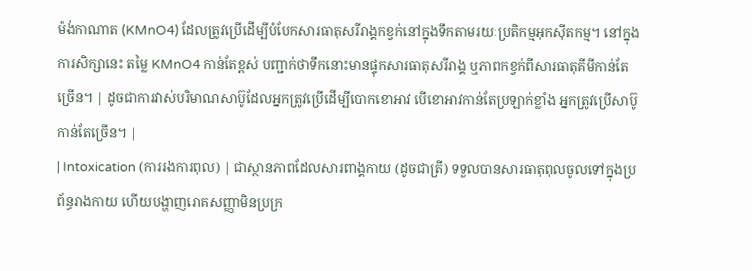ម៉ង់កាណាត (KMnO4) ដែលត្រូវប្រើដើម្បីបំបែកសារធាតុសរីរាង្គកខ្វក់នៅក្នុងទឹកតាមរយៈប្រតិកម្មអុកស៊ីតកម្ម។ នៅក្នុងការសិក្សានេះ តម្លៃ KMnO4 កាន់តែខ្ពស់ បញ្ជាក់ថាទឹកនោះមានផ្ទុកសារធាតុសរីរាង្គ ឬភាពកខ្វក់ពីសារធាតុគីមីកាន់តែច្រើន។ | ដូចជាការវាស់បរិមាណសាប៊ូដែលអ្នកត្រូវប្រើដើម្បីបោកខោអាវ បើខោអាវកាន់តែប្រឡាក់ខ្លាំង អ្នកត្រូវប្រើសាប៊ូកាន់តែច្រើន។ |
| Intoxication (ការរងការពុល) | ជាស្ថានភាពដែលសារពាង្គកាយ (ដូចជាត្រី) ទទួលបានសារធាតុពុលចូលទៅក្នុងប្រព័ន្ធរាងកាយ ហើយបង្ហាញរោគសញ្ញាមិនប្រក្រ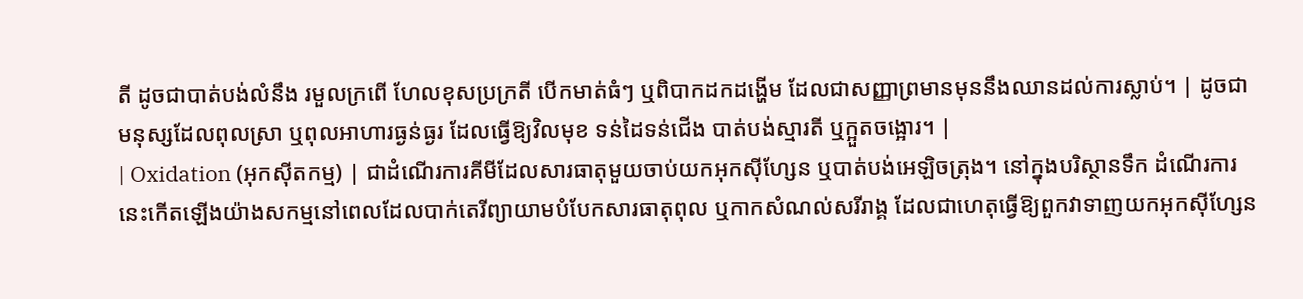តី ដូចជាបាត់បង់លំនឹង រមួលក្រពើ ហែលខុសប្រក្រតី បើកមាត់ធំៗ ឬពិបាកដកដង្ហើម ដែលជាសញ្ញាព្រមានមុននឹងឈានដល់ការស្លាប់។ | ដូចជាមនុស្សដែលពុលស្រា ឬពុលអាហារធ្ងន់ធ្ងរ ដែលធ្វើឱ្យវិលមុខ ទន់ដៃទន់ជើង បាត់បង់ស្មារតី ឬក្អួតចង្អោរ។ |
| Oxidation (អុកស៊ីតកម្ម) | ជាដំណើរការគីមីដែលសារធាតុមួយចាប់យកអុកស៊ីហ្សែន ឬបាត់បង់អេឡិចត្រុង។ នៅក្នុងបរិស្ថានទឹក ដំណើរការនេះកើតឡើងយ៉ាងសកម្មនៅពេលដែលបាក់តេរីព្យាយាមបំបែកសារធាតុពុល ឬកាកសំណល់សរីរាង្គ ដែលជាហេតុធ្វើឱ្យពួកវាទាញយកអុកស៊ីហ្សែន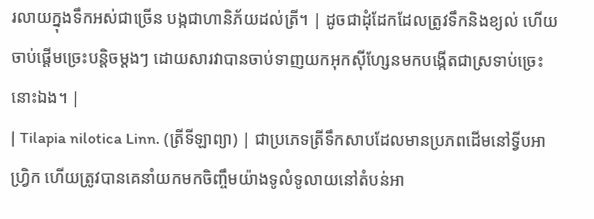រលាយក្នុងទឹកអស់ជាច្រើន បង្កជាហានិភ័យដល់ត្រី។ | ដូចជាដុំដែកដែលត្រូវទឹកនិងខ្យល់ ហើយចាប់ផ្តើមច្រេះបន្តិចម្តងៗ ដោយសារវាបានចាប់ទាញយកអុកស៊ីហ្សែនមកបង្កើតជាស្រទាប់ច្រេះនោះឯង។ |
| Tilapia nilotica Linn. (ត្រីទីឡាព្យា) | ជាប្រភេទត្រីទឹកសាបដែលមានប្រភពដើមនៅទ្វីបអាហ្រ្វិក ហើយត្រូវបានគេនាំយកមកចិញ្ចឹមយ៉ាងទូលំទូលាយនៅតំបន់អា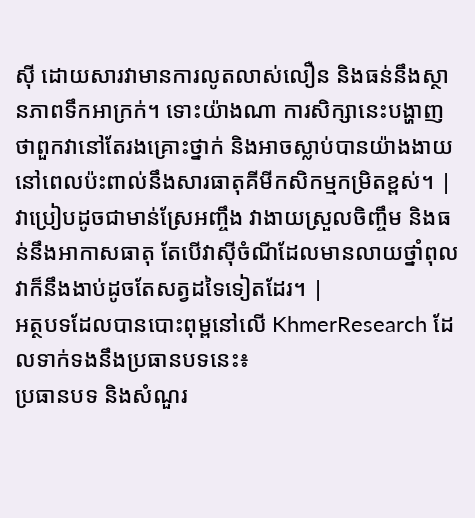ស៊ី ដោយសារវាមានការលូតលាស់លឿន និងធន់នឹងស្ថានភាពទឹកអាក្រក់។ ទោះយ៉ាងណា ការសិក្សានេះបង្ហាញថាពួកវានៅតែរងគ្រោះថ្នាក់ និងអាចស្លាប់បានយ៉ាងងាយនៅពេលប៉ះពាល់នឹងសារធាតុគីមីកសិកម្មកម្រិតខ្ពស់។ | វាប្រៀបដូចជាមាន់ស្រែអញ្ចឹង វាងាយស្រួលចិញ្ចឹម និងធន់នឹងអាកាសធាតុ តែបើវាស៊ីចំណីដែលមានលាយថ្នាំពុល វាក៏នឹងងាប់ដូចតែសត្វដទៃទៀតដែរ។ |
អត្ថបទដែលបានបោះពុម្ពនៅលើ KhmerResearch ដែលទាក់ទងនឹងប្រធានបទនេះ៖
ប្រធានបទ និងសំណួរ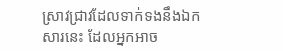ស្រាវជ្រាវដែលទាក់ទងនឹងឯកសារនេះ ដែលអ្នកអាច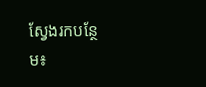ស្វែងរកបន្ថែម៖